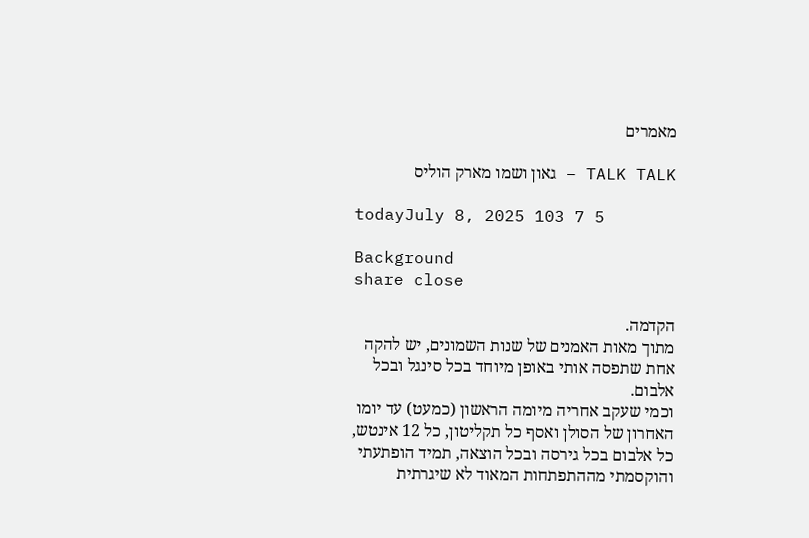מאמרים

TALK TALK – גאון ושמו מארק הוליס

todayJuly 8, 2025 103 7 5

Background
share close

הקדמה.
מתוך מאות האמנים של שנות השמונים, יש להקה אחת שתפסה אותי באופן מיוחד בכל סינגל ובכל אלבום.
וכמי שעקב אחריה מיומה הראשון (כמעט) עד יומו האחרון של הסולן ואסף כל תקליטון, כל 12 אינטש, כל אלבום בכל גירסה ובכל הוצאה, תמיד הופתעתי והוקסמתי מההתפתחות המאוד לא שיגרתית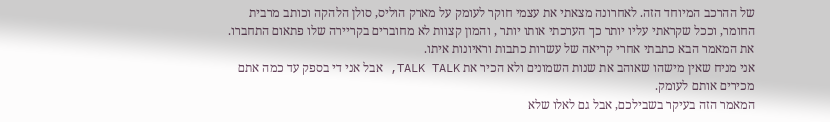של ההרכב המיוחד הזה. לאחרונה מצאתי את עצמי חוקר לעומק על מארק הוליס, סולן הלהקה וכותב מרבית החומר, וככל שקראתי עליו יותר כך הערכתי אותו יותר , והמון קצוות לא מחוברים בקריירה שלו פתאום התחברו.
את המאמר הבא כתבתי אחרי קריאה של עשרות כתבות וראיונות איתו.
אני מניח שאין מישהו שאוהב את שנות השמונים ולא הכיר את TALK TALK, אבל אני די בספק עד כמה אתם מכירים אותם לעומק.
המאמר הזה בעיקר בשבילכם, אבל גם לאלו שלא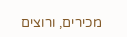מכירים, ורוצים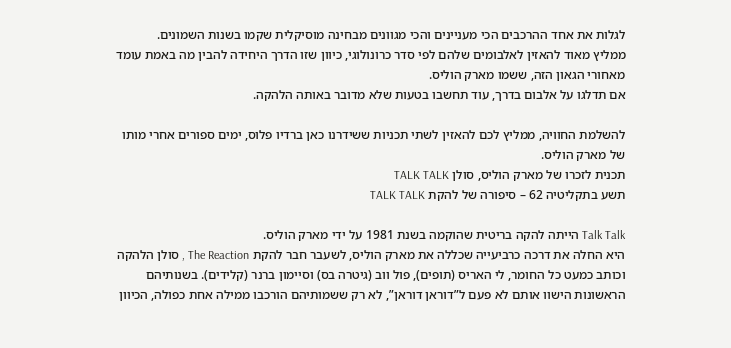לגלות את אחד ההרכבים הכי מעניינים והכי מגוונים מבחינה מוסיקלית שקמו בשנות השמונים.
ממליץ מאוד להאזין לאלבומים שלהם לפי סדר כרונולוגי, כיוון שזו הדרך היחידה להבין מה באמת עומד מאחורי הגאון הזה, ששמו מארק הוליס.
אם תדלגו על אלבום בדרך, עוד תחשבו בטעות שלא מדובר באותה הלהקה.

להשלמת החוויה, ממליץ לכם להאזין לשתי תכניות ששידרנו כאן ברדיו פלוס, ימים ספורים אחרי מותו של מארק הוליס.
תכנית לזכרו של מארק הוליס, סולן TALK TALK
תשע בתקליטיה 62 – סיפורה של להקת TALK TALK

Talk Talk הייתה להקה בריטית שהוקמה בשנת 1981 על ידי מארק הוליס.
היא החלה את דרכה כרביעייה שכללה את מארק הוליס, לשעבר חבר להקת The Reaction , סולן הלהקה וכותב כמעט כל החומר, לי האריס (תופים), פול ווב (גיטרה בס) וסיימון ברנר (קלידים). בשנותיהם הראשונות הישוו אותם לא פעם ל”דוראן דוראן”, לא רק ששמותיהם הורכבו ממילה אחת כפולה, הכיוון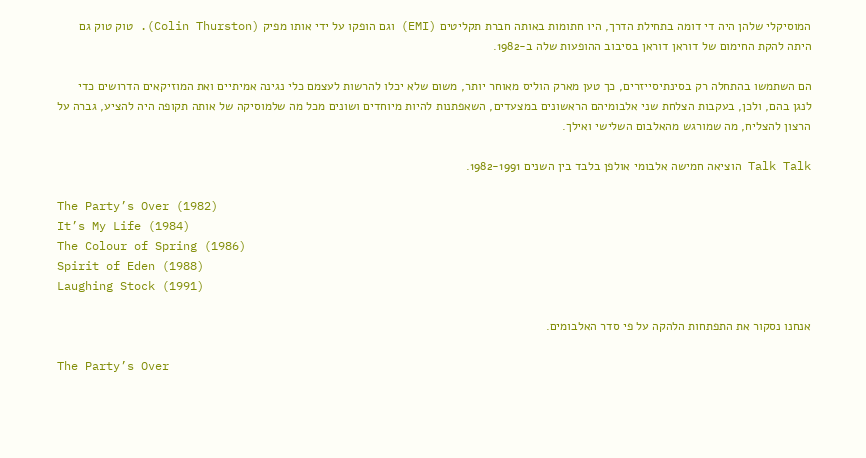המוסיקלי שלהן היה די דומה בתחילת הדרך, היו חתומות באותה חברת תקליטים (EMI) וגם הופקו על ידי אותו מפיק (Colin Thurston). טוק טוק גם היתה להקת החימום של דוראן דוראן בסיבוב ההופעות שלה ב-1982.

הם השתמשו בהתחלה רק בסינתיסייזרים, כך טען מארק הוליס מאוחר יותר, משום שלא יכלו להרשות לעצמם כלי נגינה אמיתיים ואת המוזיקאים הדרושים כדי לנגן בהם, ולכן, בעקבות הצלחת שני אלבומיהם הראשונים במצעדים, השאפתנות להיות מיוחדים ושונים מכל מה שלמוסיקה של אותה תקופה היה להציע, גברה על הרצון להצליח, מה שמורגש מהאלבום השלישי ואילך.

Talk Talk הוציאה חמישה אלבומי אולפן בלבד בין השנים 1982-1991.

The Party’s Over (1982)
It’s My Life (1984)
The Colour of Spring (1986)
Spirit of Eden (1988)
Laughing Stock (1991)

אנחנו נסקור את התפתחות הלהקה על פי סדר האלבומים.

The Party’s Over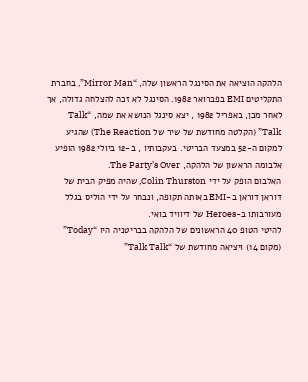הלהקה הוציאה את הסינגל הראשון שלה, “Mirror Man”, בחברת התקליטים EMI בפברואר 1982. הסינגל לא זכה להצלחה גדולה, אך לאחר מכן, באפריל 1982 , יצא סינגל הנושא את שמה, “Talk Talk” (הקלטה מחודשת של שיר של The Reaction) שהגיע למקום ה-52 במצעד הבריטי. בעקבותיו , ב-12 ביולי 1982 הופיע אלבומה הראשון של הלהקה, The Party’s Over.
האלבום הופק על ידי Colin Thurston, שהיה מפיק הבית של דוראן דוראן ב-EMI באותה תקופה, ונבחר על ידי הוליס בגלל מעורבותו ב-Heroes של דיוויד בואי.
להיטי הטופ 40 הראשונים של הלהקה בבריטניה היו “Today” (מקום 14) ויציאה מחודשת של “Talk Talk”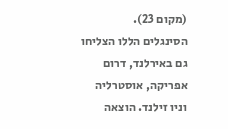(מקום 23).
הסינגלים הללו הצליחו גם באירלנד, דרום אפריקה, אוסטרליה וניו זילנד. הוצאה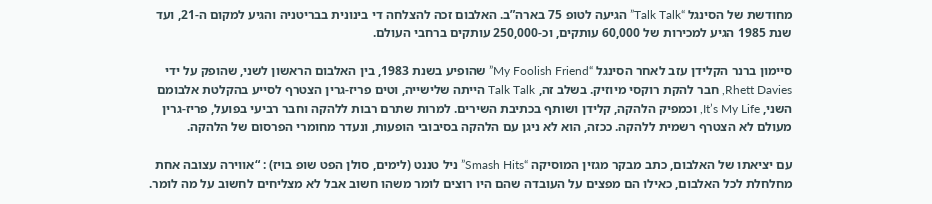מחודשת של הסינגל “Talk Talk” הגיעה לטופ 75 בארה”ב. האלבום זכה להצלחה די בינונית בבריטניה והגיע למקום ה-21, ועד שנת 1985 הגיע למכירות של 60,000 עותקים, וכ-250,000 עותקים ברחבי העולם.

סיימון ברנר הקלידן עזב לאחר הסינגל “My Foolish Friend” שהופיע בשנת 1983, בין האלבום הראשון לשני, שהופק על ידי Rhett Davies, חבר להקת רוקסי מיוזיק. בשלב זה, Talk Talk הייתה שלישייה, וטים פריז-גרין הצטרף לסייע בהקלטת אלבומם השני, It’s My Life, וכמפיק הלהקה, קלידן ושותף בכתיבת השירים. למרות שתרם רבות ללהקה וחבר רביעי בפועל, פריז-גרין מעולם לא הצטרף רשמית ללהקה. ככזה, הוא לא ניגן עם הלהקה בסיבובי הופעות, ונעדר מחומרי הפרסום של הלהקה.

עם יציאתו של האלבום, כתב מבקר מגזין המוסיקה “Smash Hits” ניל טננט (לימים, סולן הפט שופ בויז) : “אווירה עצובה אחת מחלחלת לכל האלבום, כאילו הם מפצים על העובדה שהם היו רוצים לומר משהו חשוב אבל לא מצליחים לחשוב על מה לומר.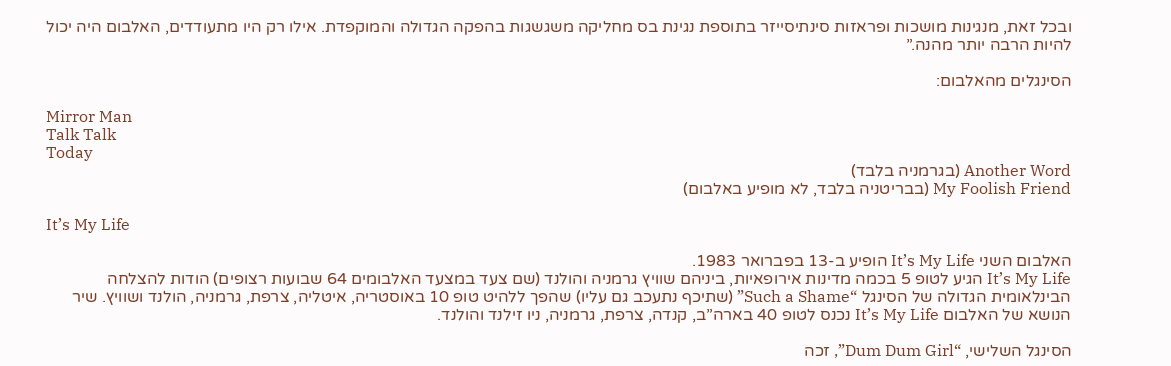ובכל זאת, מנגינות מושכות ופראזות סינתיסייזר בתוספת נגינת בס מחליקה משגשגות בהפקה הגדולה והמוקפדת. אילו רק היו מתעודדים, האלבום היה יכול להיות הרבה יותר מהנה.”

הסינגלים מהאלבום:

Mirror Man
Talk Talk
Today
Another Word (בגרמניה בלבד)
My Foolish Friend (בבריטניה בלבד, לא מופיע באלבום)

It’s My Life

האלבום השני It’s My Life הופיע ב-13 בפברואר 1983.
It’s My Life הגיע לטופ 5 בכמה מדינות אירופאיות, ביניהם שוויץ גרמניה והולנד (שם צעד במצעד האלבומים 64 שבועות רצופים) הודות להצלחה הבינלאומית הגדולה של הסינגל “Such a Shame” (שתיכף נתעכב גם עליו) שהפך ללהיט טופ 10 באוסטריה, איטליה, צרפת, גרמניה, הולנד ושוויץ. שיר הנושא של האלבום It’s My Life נכנס לטופ 40 בארה”ב, קנדה, צרפת, גרמניה, ניו זילנד והולנד.

הסינגל השלישי, “Dum Dum Girl”, זכה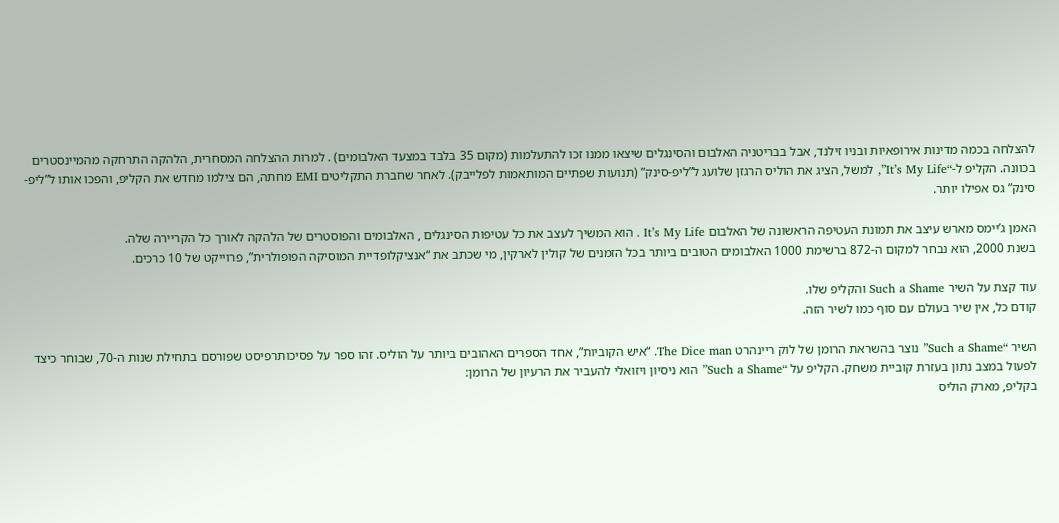להצלחה בכמה מדינות אירופאיות ובניו זילנד, אבל בבריטניה האלבום והסינגלים שיצאו ממנו זכו להתעלמות (מקום 35 בלבד במצעד האלבומים) . למרות ההצלחה המסחרית, הלהקה התרחקה מהמיינסטרים בכוונה. הקליפ ל-“It’s My Life”, למשל, הציג את הוליס הרגזן שלועג ל”ליפ-סינק” (תנועות שפתיים המותאמות לפלייבק). לאחר שחברת התקליטים EMI מחתה, הם צילמו מחדש את הקליפ, והפכו אותו ל”ליפ-סינק” גס אפילו יותר.

האמן ג’יימס מארש עיצב את תמונת העטיפה הראשונה של האלבום It’s My Life . הוא המשיך לעצב את כל עטיפות הסינגלים , האלבומים והפוסטרים של הלהקה לאורך כל הקריירה שלה.
בשנת 2000, הוא נבחר למקום ה-872 ברשימת 1000 האלבומים הטובים ביותר בכל הזמנים של קולין לארקין, מי שכתב את “אנציקלופדיית המוסיקה הפופולרית”, פרוייקט של 10 כרכים.

עוד קצת על השיר Such a Shame והקליפ שלו.
קודם כל, אין שיר בעולם עם סוף כמו לשיר הזה.

השיר “Such a Shame” נוצר בהשראת הרומן של לוק ריינהרט The Dice man. “איש הקוביות”, אחד הספרים האהובים ביותר על הוליס. זהו ספר על פסיכותרפיסט שפורסם בתחילת שנות ה-70, שבוחר כיצד לפעול במצב נתון בעזרת קוביית משחק. הקליפ על “Such a Shame” הוא ניסיון ויזואלי להעביר את הרעיון של הרומן:
בקליפ, מארק הוליס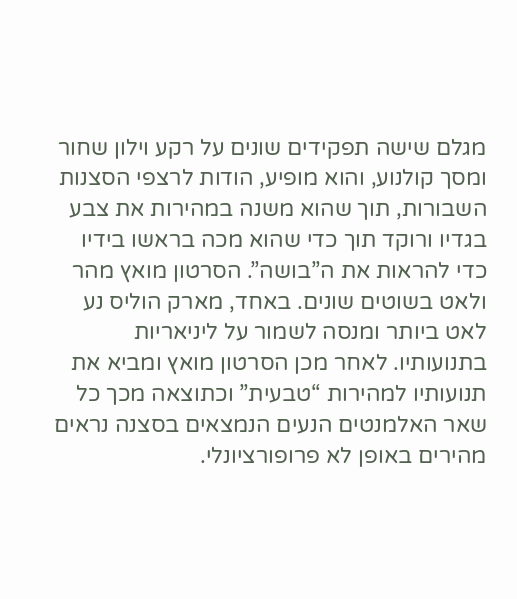מגלם שישה תפקידים שונים על רקע וילון שחור ומסך קולנוע, והוא מופיע, הודות לרצפי הסצנות השבורות, תוך שהוא משנה במהירות את צבע בגדיו ורוקד תוך כדי שהוא מכה בראשו בידיו כדי להראות את ה”בושה”. הסרטון מואץ מהר ולאט בשוטים שונים. באחד, מארק הוליס נע לאט ביותר ומנסה לשמור על ליניאריות בתנועותיו. לאחר מכן הסרטון מואץ ומביא את תנועותיו למהירות “טבעית” וכתוצאה מכך כל שאר האלמנטים הנעים הנמצאים בסצנה נראים מהירים באופן לא פרופורציונלי.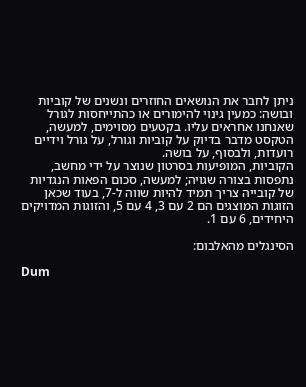ניתן לחבר את הנושאים החוזרים ונשנים של קוביות ובושה: כמעין גינוי להימורים או כהתייחסות לגורל שאנחנו אחראים עליו. בקטעים מסוימים, למעשה, הטקסט מדבר בדיוק על קוביות וגורל, על גורל וידיים רועדות, ולבסוף, על בושה.
הקוביות, המופיעות בסרטון שנוצר על ידי מחשב, נתפסות בצורה שגויה; למעשה, סכום הפאות הנגדיות של קובייה צריך תמיד להיות שווה ל-7, בעוד שכאן הזוגות המוצגים הם 2 עם 3, 4 עם 5, והזוגות המדויקים היחידים, 6 עם 1.

הסינגלים מהאלבום:

Dum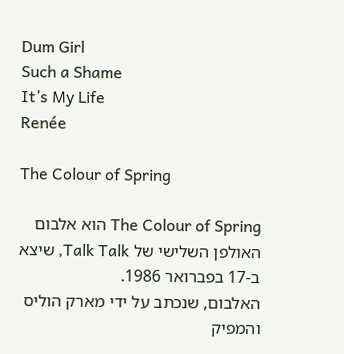Dum Girl
Such a Shame
It’s My Life
Renée

The Colour of Spring

The Colour of Spring הוא אלבום האולפן השלישי של Talk Talk, שיצא ב-17 בפברואר 1986.
האלבום, שנכתב על ידי מארק הוליס והמפיק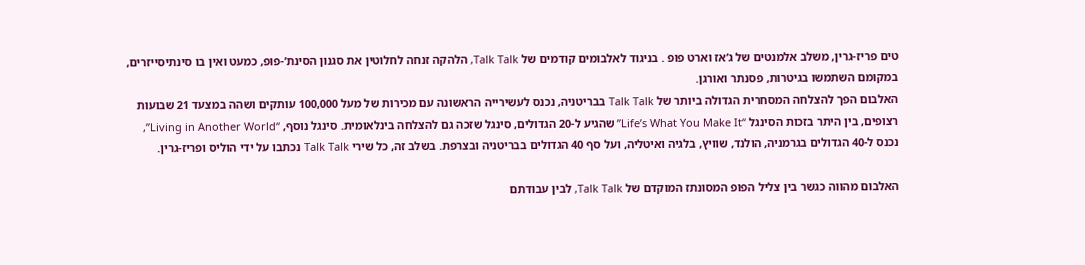טים פריז-גרין, משלב אלמנטים של ג’אז וארט פופ . בניגוד לאלבומים קודמים של Talk Talk, הלהקה זנחה לחלוטין את סגנון הסינת’-פופ, כמעט ואין בו סינתיסייזרים, במקומם השתמשו בגיטרות, פסנתר ואורגן.
האלבום הפך להצלחה המסחרית הגדולה ביותר של Talk Talk בבריטניה, נכנס לעשירייה הראשונה עם מכירות של מעל 100,000 עותקים ושהה במצעד 21 שבועות רצופים, בין היתר בזכות הסינגל “Life’s What You Make It” שהגיע ל-20 הגדולים, סינגל שזכה גם להצלחה בינלאומית. סינגל נוסף, “Living in Another World”, נכנס ל-40 הגדולים בגרמניה, הולנד, שוויץ, בלגיה ואיטליה, ועל סף 40 הגדולים בבריטניה ובצרפת. בשלב זה, כל שירי Talk Talk נכתבו על ידי הוליס ופריז-גרין.

האלבום מהווה כגשר בין צליל הפופ המסונתז המוקדם של Talk Talk, לבין עבודתם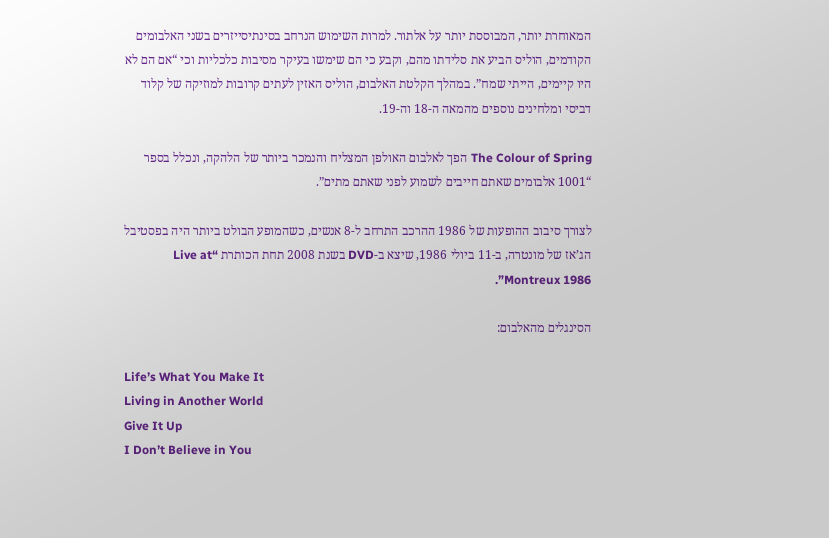המאוחרת יותר, המבוססת יותר על אלתור. למרות השימוש הנרחב בסינתיסייזרים בשני האלבומים הקודמים, הוליס הביע את סלידתו מהם, וקבע כי הם שימשו בעיקר מסיבות כלכליות וכי “אם הם לא היו קיימים, הייתי שמח”. במהלך הקלטת האלבום, הוליס האזין לעתים קרובות למוזיקה של קלוד דביסי ומלחינים נוספים מהמאה ה-18 וה-19.

The Colour of Spring הפך לאלבום האולפן המצליח והנמכר ביותר של הלהקה, ונכלל בספר “1001 אלבומים שאתם חייבים לשמוע לפני שאתם מתים”.

לצורך סיבוב ההופעות של 1986 ההרכב התרחב ל-8 אנשים, כשהמופע הבולט ביותר היה בפסטיבל הג’אז של מונטרה, ב-11 ביולי 1986, שיצא ב-DVD בשנת 2008 תחת הכותרת “Live at Montreux 1986”.

הסינגלים מהאלבום:

Life’s What You Make It
Living in Another World
Give It Up
I Don’t Believe in You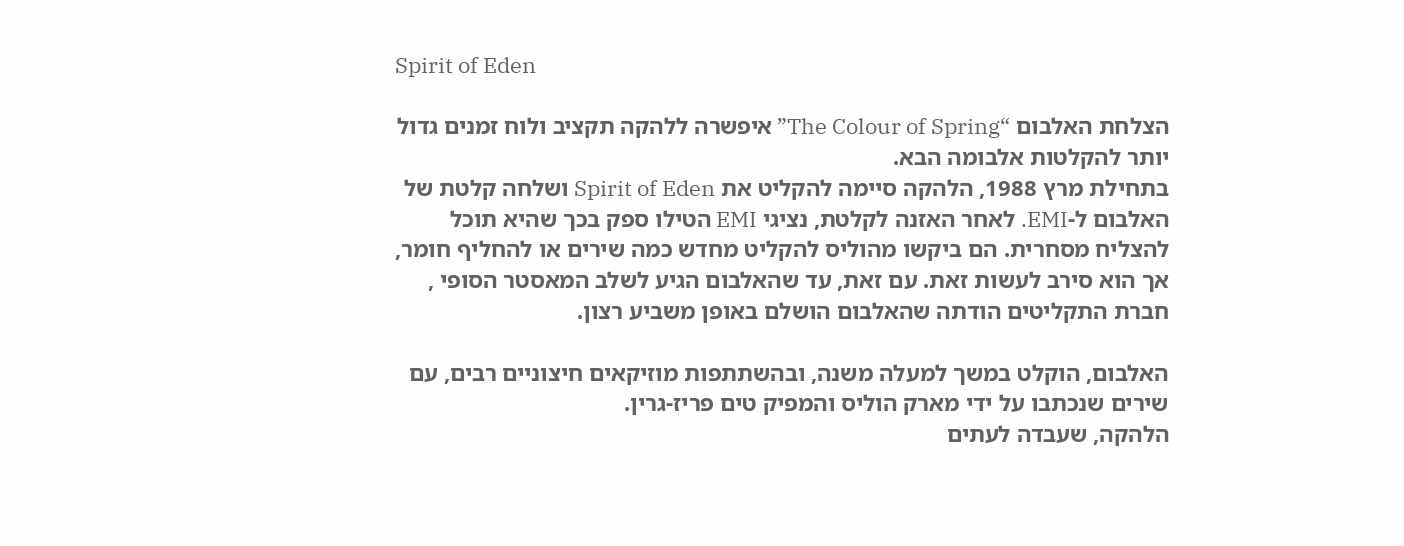Spirit of Eden

הצלחת האלבום “The Colour of Spring” איפשרה ללהקה תקציב ולוח זמנים גדול יותר להקלטות אלבומה הבא.
בתחילת מרץ 1988, הלהקה סיימה להקליט את Spirit of Eden ושלחה קלטת של האלבום ל-EMI. לאחר האזנה לקלטת, נציגי EMI הטילו ספק בכך שהיא תוכל להצליח מסחרית. הם ביקשו מהוליס להקליט מחדש כמה שירים או להחליף חומר, אך הוא סירב לעשות זאת. עם זאת, עד שהאלבום הגיע לשלב המאסטר הסופי , חברת התקליטים הודתה שהאלבום הושלם באופן משביע רצון.

האלבום, הוקלט במשך למעלה משנה, ובהשתתפות מוזיקאים חיצוניים רבים, עם שירים שנכתבו על ידי מארק הוליס והמפיק טים פריז-גרין.
הלהקה, שעבדה לעתים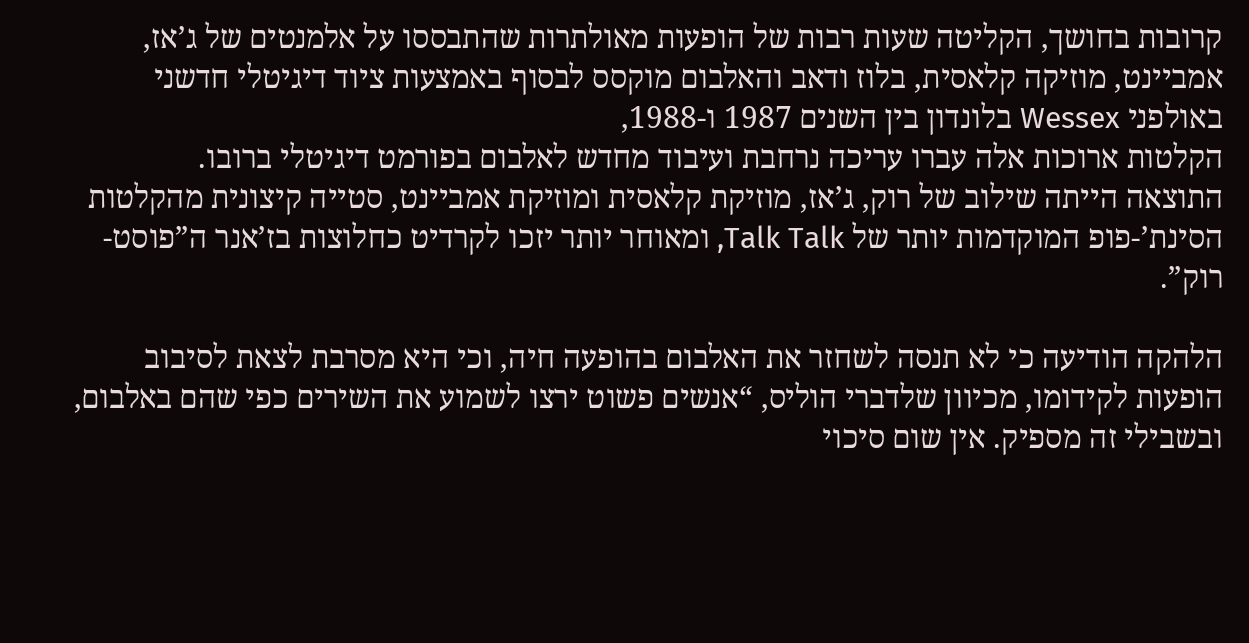קרובות בחושך, הקליטה שעות רבות של הופעות מאולתרות שהתבססו על אלמנטים של ג’אז, אמביינט, מוזיקה קלאסית, בלוז ודאב והאלבום מוקסס לבסוף באמצעות ציוד דיגיטלי חדשני באולפני Wessex בלונדון בין השנים 1987 ו-1988,
הקלטות ארוכות אלה עברו עריכה נרחבת ועיבוד מחדש לאלבום בפורמט דיגיטלי ברובו.
התוצאה הייתה שילוב של רוק, ג’אז, מוזיקת קלאסית ומוזיקת אמביינט, סטייה קיצונית מהקלטות הסינת’-פופ המוקדמות יותר של Talk Talk, ומאוחר יותר יזכו לקרדיט כחלוצות בז’אנר ה”פוסט-רוק”.

הלהקה הודיעה כי לא תנסה לשחזר את האלבום בהופעה חיה, וכי היא מסרבת לצאת לסיבוב הופעות לקידומו, מכיוון שלדברי הוליס, “אנשים פשוט ירצו לשמוע את השירים כפי שהם באלבום, ובשבילי זה מספיק. אין שום סיכוי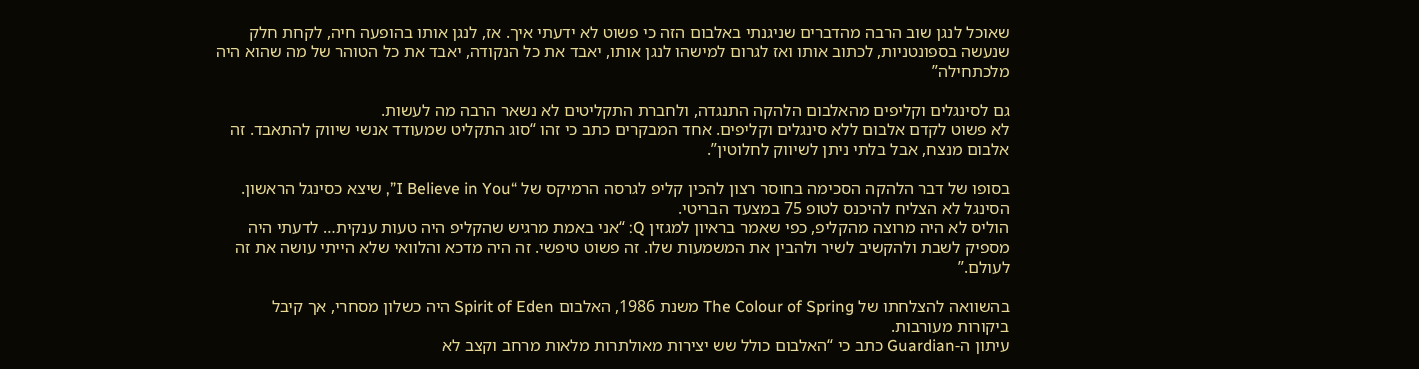שאוכל לנגן שוב הרבה מהדברים שניגנתי באלבום הזה כי פשוט לא ידעתי איך. אז, לנגן אותו בהופעה חיה, לקחת חלק שנעשה בספונטניות, לכתוב אותו ואז לגרום למישהו לנגן אותו, יאבד את כל הנקודה, יאבד את כל הטוהר של מה שהוא היה מלכתחילה”

גם לסינגלים וקליפים מהאלבום הלהקה התנגדה, ולחברת התקליטים לא נשאר הרבה מה לעשות.
לא פשוט לקדם אלבום ללא סינגלים וקליפים. אחד המבקרים כתב כי זהו “סוג התקליט שמעודד אנשי שיווק להתאבד. זה אלבום מנצח, אבל בלתי ניתן לשיווק לחלוטין”.

בסופו של דבר הלהקה הסכימה בחוסר רצון להכין קליפ לגרסה הרמיקס של “I Believe in You”, שיצא כסינגל הראשון.
הסינגל לא הצליח להיכנס לטופ 75 במצעד הבריטי.
הוליס לא היה מרוצה מהקליפ, כפי שאמר בראיון למגזין Q: “אני באמת מרגיש שהקליפ היה טעות ענקית… לדעתי היה מספיק לשבת ולהקשיב לשיר ולהבין את המשמעות שלו. זה פשוט טיפשי. זה היה מדכא והלוואי שלא הייתי עושה את זה לעולם.”

בהשוואה להצלחתו של The Colour of Spring משנת 1986, האלבום Spirit of Eden היה כשלון מסחרי, אך קיבל ביקורות מעורבות.
עיתון ה-Guardian כתב כי “האלבום כולל שש יצירות מאולתרות מלאות מרחב וקצב לא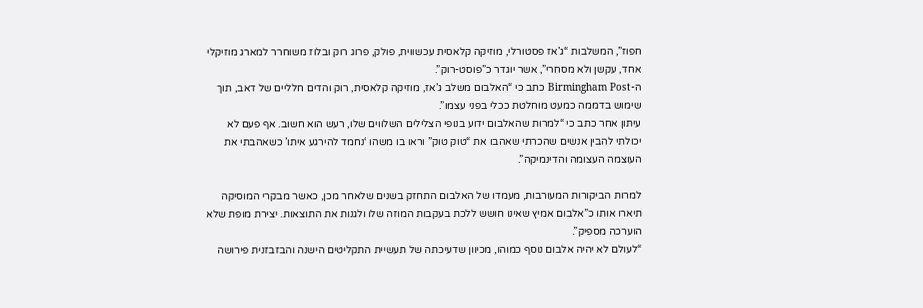חפוז”, המשלבות “ג’אז פסטורלי, מוזיקה קלאסית עכשווית, פולק, פרוג רוק ובלוז משוחרר למארג מוזיקלי אחד, עקשן ולא מסחרי”, אשר יוגדר כ”פוסט-רוק”.
ה-Birmingham Post כתב כי “האלבום משלב ג’אז, מוזיקה קלאסית, רוק והדים חלליים של דאב, תוך שימוש בדממה כמעט מוחלטת ככלי בפני עצמו”.
עיתון אחר כתב כי “למרות שהאלבום ידוע בנופי הצלילים השלווים שלו, רעש הוא חשוב. אף פעם לא יכולתי להבין אנשים שהכרתי שאהבו את “טוק טוק” וראו בו משהו ‘נחמד להירגע איתו’ כשאהבתי את העוצמה העצומה והדינמיקה”.

למרות הביקורות המעורבות, מעמדו של האלבום התחזק בשנים שלאחר מכן, כאשר מבקרי המוסיקה תיארו אותו כ”אלבום אמיץ שאינו חושש ללכת בעקבות המוזה שלו ולגנות את התוצאות. יצירת מופת שלא הוערכה מספיק”.
“לעולם לא יהיה אלבום נוסף כמוהו, מכיוון שדעיכתה של תעשיית התקליטים הישנה והבזבזנית פירושה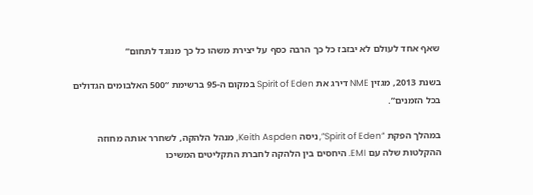שאף אחד לעולם לא יבזבז כל כך הרבה כסף על יצירת משהו כל כך מנוגד לתחום”

בשנת 2013, מגזין NME דירג את Spirit of Eden במקום ה-95 ברשימת “500 האלבומים הגדולים בכל הזמנים”.

במהלך הפקת “Spirit of Eden”, ניסה Keith Aspden, מנהל הלהקה, לשחרר אותה מחוזה ההקלטות שלה עם EMI. היחסים בין הלהקה לחברת התקליטים המשיכו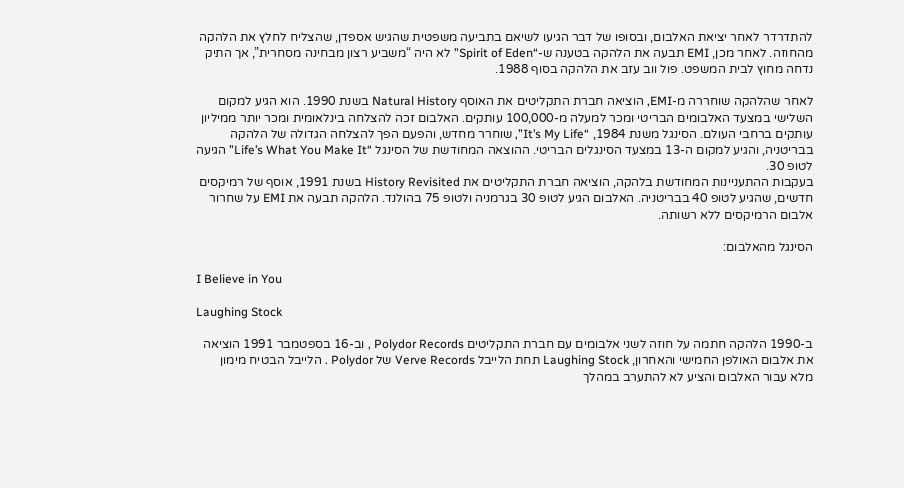להתדרדר לאחר יציאת האלבום, ובסופו של דבר הגיעו לשיאם בתביעה משפטית שהגיש אספדן, שהצליח לחלץ את הלהקה מהחוזה. לאחר מכן, EMI תבעה את הלהקה בטענה ש-“Spirit of Eden” לא היה “משביע רצון מבחינה מסחרית”, אך התיק נדחה מחוץ לבית המשפט. פול ווב עזב את הלהקה בסוף 1988.

לאחר שהלהקה שוחררה מ-EMI, הוציאה חברת התקליטים את האוסף Natural History בשנת 1990. הוא הגיע למקום השלישי במצעד האלבומים הבריטי ומכר למעלה מ-100,000 עותקים. האלבום זכה להצלחה בינלאומית ומכר יותר ממיליון עותקים ברחבי העולם. הסינגל משנת 1984, “It’s My Life”, שוחרר מחדש, והפעם הפך להצלחה הגדולה של הלהקה בבריטניה, והגיע למקום ה-13 במצעד הסינגלים הבריטי. ההוצאה המחודשת של הסינגל “Life’s What You Make It” הגיעה לטופ 30.
בעקבות ההתעניינות המחודשת בלהקה, הוציאה חברת התקליטים את History Revisited בשנת 1991, אוסף של רמיקסים חדשים, שהגיע לטופ 40 בבריטניה. האלבום הגיע לטופ 30 בגרמניה ולטופ 75 בהולנד. הלהקה תבעה את EMI על שחרור אלבום הרמיקסים ללא רשותה.

הסינגל מהאלבום:

I Believe in You

Laughing Stock

ב-1990 הלהקה חתמה על חוזה לשני אלבומים עם חברת התקליטים Polydor Records , וב-16 בספטמבר 1991 הוציאה את אלבום האולפן החמישי והאחרון, Laughing Stock תחת הלייבל Verve Records של Polydor . הלייבל הבטיח מימון מלא עבור האלבום והציע לא להתערב במהלך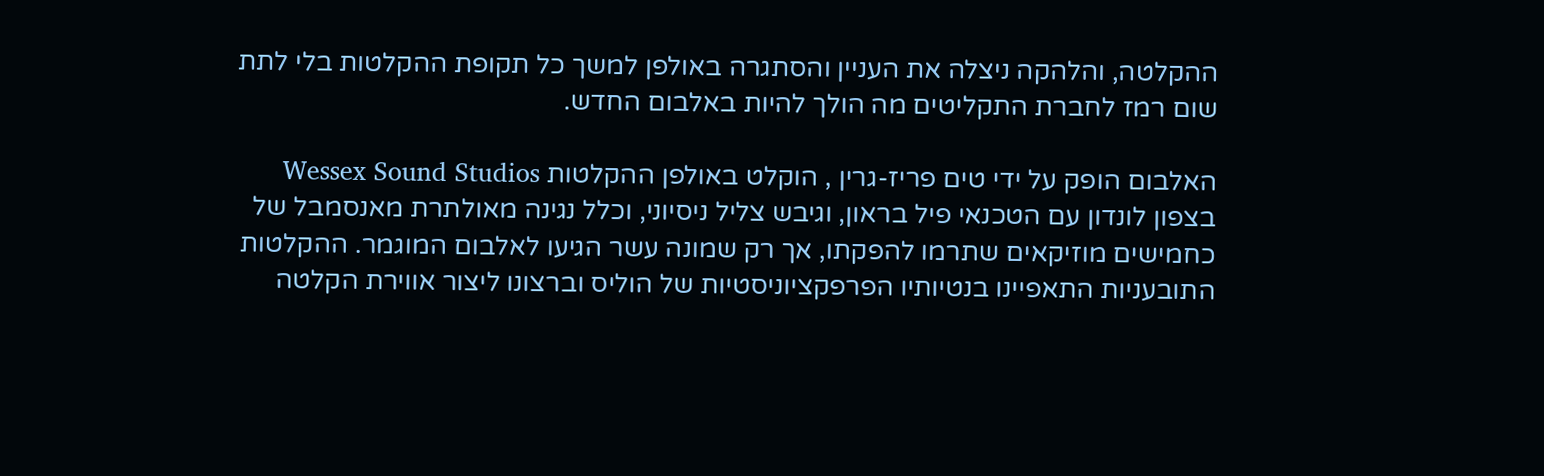ההקלטה, והלהקה ניצלה את העניין והסתגרה באולפן למשך כל תקופת ההקלטות בלי לתת שום רמז לחברת התקליטים מה הולך להיות באלבום החדש.

האלבום הופק על ידי טים פריז-גרין , הוקלט באולפן ההקלטות Wessex Sound Studios בצפון לונדון עם הטכנאי פיל בראון, וגיבש צליל ניסיוני, וכלל נגינה מאולתרת מאנסמבל של כחמישים מוזיקאים שתרמו להפקתו, אך רק שמונה עשר הגיעו לאלבום המוגמר. ההקלטות התובעניות התאפיינו בנטיותיו הפרפקציוניסטיות של הוליס וברצונו ליצור אווירת הקלטה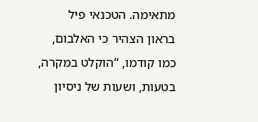מתאימה. הטכנאי פיל בראון הצהיר כי האלבום, כמו קודמו, “הוקלט במקרה, בטעות, ושעות של ניסיון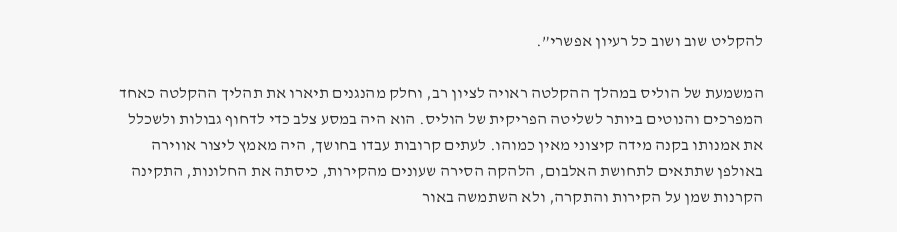להקליט שוב ושוב כל רעיון אפשרי”.

המשמעת של הוליס במהלך ההקלטה ראויה לציון רב, וחלק מהנגנים תיארו את תהליך ההקלטה כאחד המפרכים והנוטים ביותר לשליטה הפריקית של הוליס. הוא היה במסע צלב כדי לדחוף גבולות ולשכלל את אמנותו בקנה מידה קיצוני מאין כמוהו. לעתים קרובות עבדו בחושך, היה מאמץ ליצור אווירה באולפן שתתאים לתחושת האלבום, הלהקה הסירה שעונים מהקירות, כיסתה את החלונות, התקינה הקרנות שמן על הקירות והתקרה, ולא השתמשה באור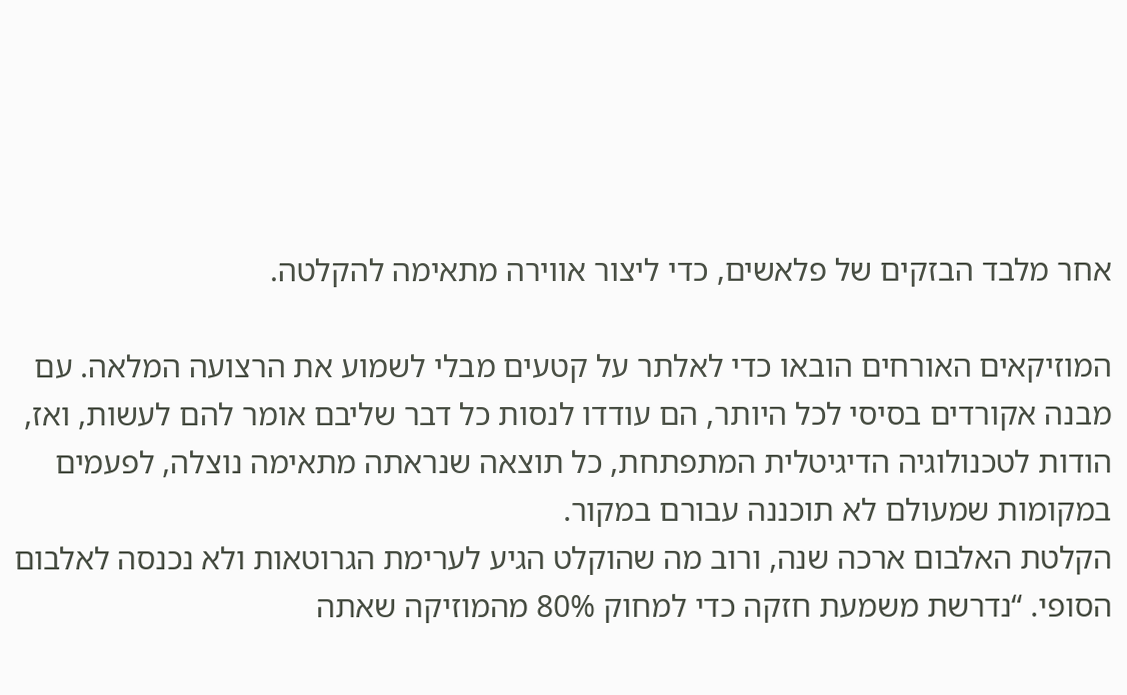אחר מלבד הבזקים של פלאשים, כדי ליצור אווירה מתאימה להקלטה.

המוזיקאים האורחים הובאו כדי לאלתר על קטעים מבלי לשמוע את הרצועה המלאה. עם מבנה אקורדים בסיסי לכל היותר, הם עודדו לנסות כל דבר שליבם אומר להם לעשות, ואז, הודות לטכנולוגיה הדיגיטלית המתפתחת, כל תוצאה שנראתה מתאימה נוצלה, לפעמים במקומות שמעולם לא תוכננה עבורם במקור.
הקלטת האלבום ארכה שנה, ורוב מה שהוקלט הגיע לערימת הגרוטאות ולא נכנסה לאלבום הסופי. “נדרשת משמעת חזקה כדי למחוק 80% מהמוזיקה שאתה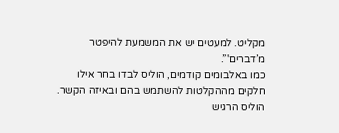מקליט. למעטים יש את המשמעת להיפטר מ’דברים'”.
כמו באלבומים קודמים, הוליס לבדו בחר אילו חלקים מההקלטות להשתמש בהם ובאיזה הקשר.
הוליס הרגיש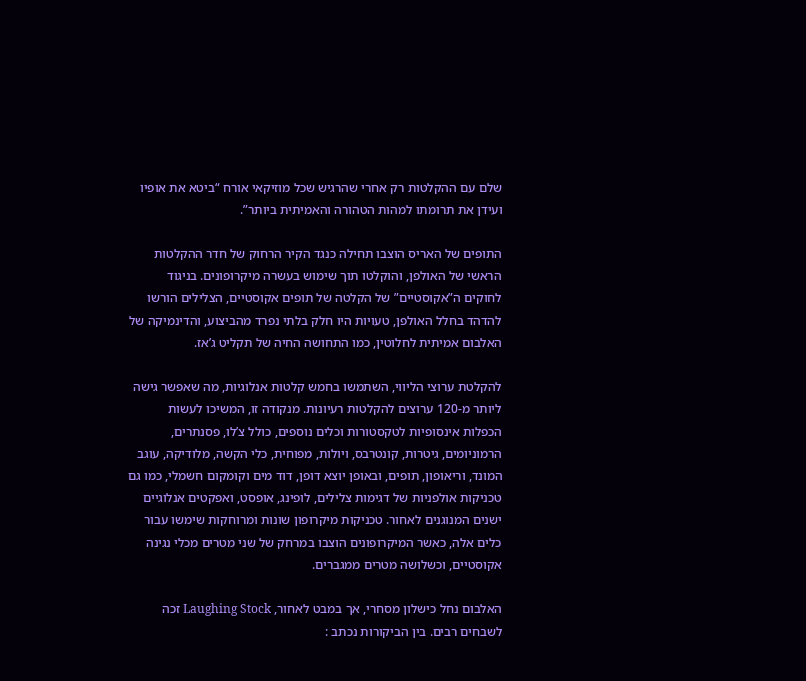שלם עם ההקלטות רק אחרי שהרגיש שכל מוזיקאי אורח “ביטא את אופיו ועידן את תרומתו למהות הטהורה והאמיתית ביותר”.

התופים של האריס הוצבו תחילה כנגד הקיר הרחוק של חדר ההקלטות הראשי של האולפן, והוקלטו תוך שימוש בעשרה מיקרופונים. בניגוד לחוקים ה”אקוסטיים” של הקלטה של תופים אקוסטיים, הצלילים הורשו להדהד בחלל האולפן, טעויות היו חלק בלתי נפרד מהביצוע, והדינמיקה של האלבום אמיתית לחלוטין, כמו התחושה החיה של תקליט ג’אז.

להקלטת ערוצי הליווי, השתמשו בחמש קלטות אנלוגיות, מה שאפשר גישה ליותר מ-120 ערוצים להקלטות רעיונות. מנקודה זו, המשיכו לעשות הכפלות אינסופיות לטקסטורות וכלים נוספים, כולל צ’לו, פסנתרים, הרמוניומים, גיטרות, קונטרבס, ויולות, מפוחית, כלי הקשה, מלודיקה, עוגב המונד, וריאופון, תופים, ובאופן יוצא דופן, דוד מים וקומקום חשמלי, כמו גם טכניקות אולפניות של דגימות צלילים, לופינג, אופסט, ואפקטים אנלוגיים ישנים המנוגנים לאחור. טכניקות מיקרופון שונות ומרוחקות שימשו עבור כלים אלה, כאשר המיקרופונים הוצבו במרחק של שני מטרים מכלי נגינה אקוסטיים, וכשלושה מטרים ממגברים.

האלבום נחל כישלון מסחרי, אך במבט לאחור, Laughing Stock זכה לשבחים רבים. בין הביקורות נכתב :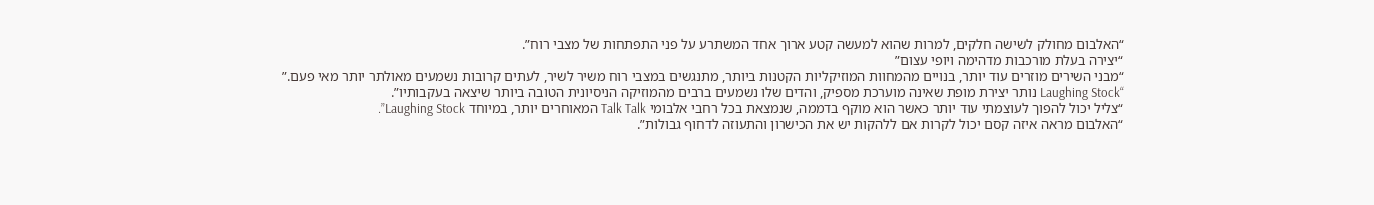“האלבום מחולק לשישה חלקים, למרות שהוא למעשה קטע ארוך אחד המשתרע על פני התפתחות של מצבי רוח”.
“יצירה בעלת מורכבות מדהימה ויופי עצום”
“מבני השירים מוזרים עוד יותר, בנויים מהמחוות המוזיקליות הקטנות ביותר, מתנגשים במצבי רוח משיר לשיר, לעתים קרובות נשמעים מאולתר יותר מאי פעם.”
“Laughing Stock נותר יצירת מופת שאינה מוערכת מספיק, והדים שלו נשמעים ברבים מהמוזיקה הניסיונית הטובה ביותר שיצאה בעקבותיו”.
“צליל יכול להפוך לעוצמתי עוד יותר כאשר הוא מוקף בדממה, שנמצאת בכל רחבי אלבומי Talk Talk המאוחרים יותר, במיוחד Laughing Stock”.
“האלבום מראה איזה קסם יכול לקרות אם ללהקות יש את הכישרון והתעוזה לדחוף גבולות”.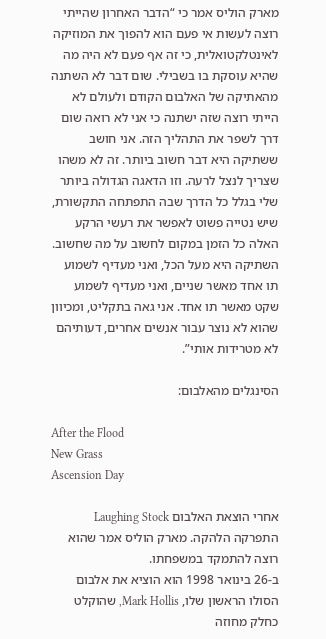מארק הוליס אמר כי “הדבר האחרון שהייתי רוצה לעשות אי פעם הוא להפוך את המוזיקה לאינטלקטואלית, כי זה אף פעם לא היה מה שהיא עוסקת בו בשבילי. שום דבר לא השתנה מהאתיקה של האלבום הקודם ולעולם לא הייתי רוצה שזה ישתנה כי אני לא רואה שום דרך לשפר את התהליך הזה. אני חושב ששתיקה היא דבר חשוב ביותר. זה לא משהו שצריך לנצל לרעה. וזו הדאגה הגדולה ביותר שלי בגלל כל הדרך שבה התפתחה התקשורת, שיש נטייה פשוט לאפשר את רעשי הרקע האלה כל הזמן במקום לחשוב על מה שחשוב. השתיקה היא מעל הכל, ואני מעדיף לשמוע תו אחד מאשר שניים, ואני מעדיף לשמוע שקט מאשר תו אחד. אני גאה בתקליט, ומכיוון שהוא לא נוצר עבור אנשים אחרים, דעותיהם לא מטרידות אותי”.

הסינגלים מהאלבום:

After the Flood
New Grass
Ascension Day

אחרי הוצאת האלבום Laughing Stock התפרקה הלהקה. מארק הוליס אמר שהוא רוצה להתמקד במשפחתו.
ב-26 בינואר 1998 הוא הוציא את אלבום הסולו הראשון שלו, Mark Hollis, שהוקלט כחלק מחוזה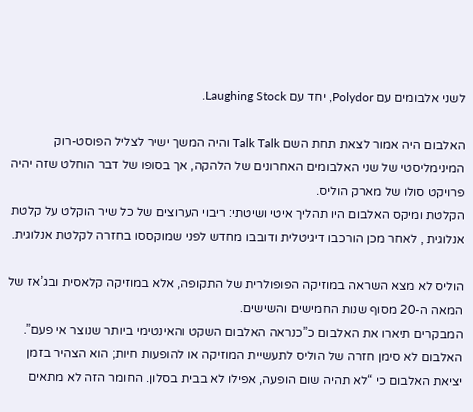לשני אלבומים עם Polydor, יחד עם Laughing Stock.

האלבום היה אמור לצאת תחת השם Talk Talk והיה המשך ישיר לצליל הפוסט-רוק המינימליסטי של שני האלבומים האחרונים של הלהקה, אך בסופו של דבר הוחלט שזה יהיה פרויקט סולו של מארק הוליס.
הקלטת ומיקס האלבום היו תהליך איטי ושיטתי: ריבוי הערוצים של כל שיר הוקלט על קלטת אנלוגית , לאחר מכן הורכבו דיגיטלית ודובבו מחדש לפני שמוקססו בחזרה לקלטת אנלוגית.

הוליס לא מצא השראה במוזיקה הפופולרית של התקופה, אלא במוזיקה קלאסית ובג’אז של המאה ה-20 מסוף שנות החמישים והשישים.
המבקרים תיארו את האלבום כ”כנראה האלבום השקט והאינטימי ביותר שנוצר אי פעם”.
האלבום לא סימן חזרה של הוליס לתעשיית המוזיקה או להופעות חיות; הוא הצהיר בזמן יציאת האלבום כי “לא תהיה שום הופעה, אפילו לא בבית בסלון. החומר הזה לא מתאים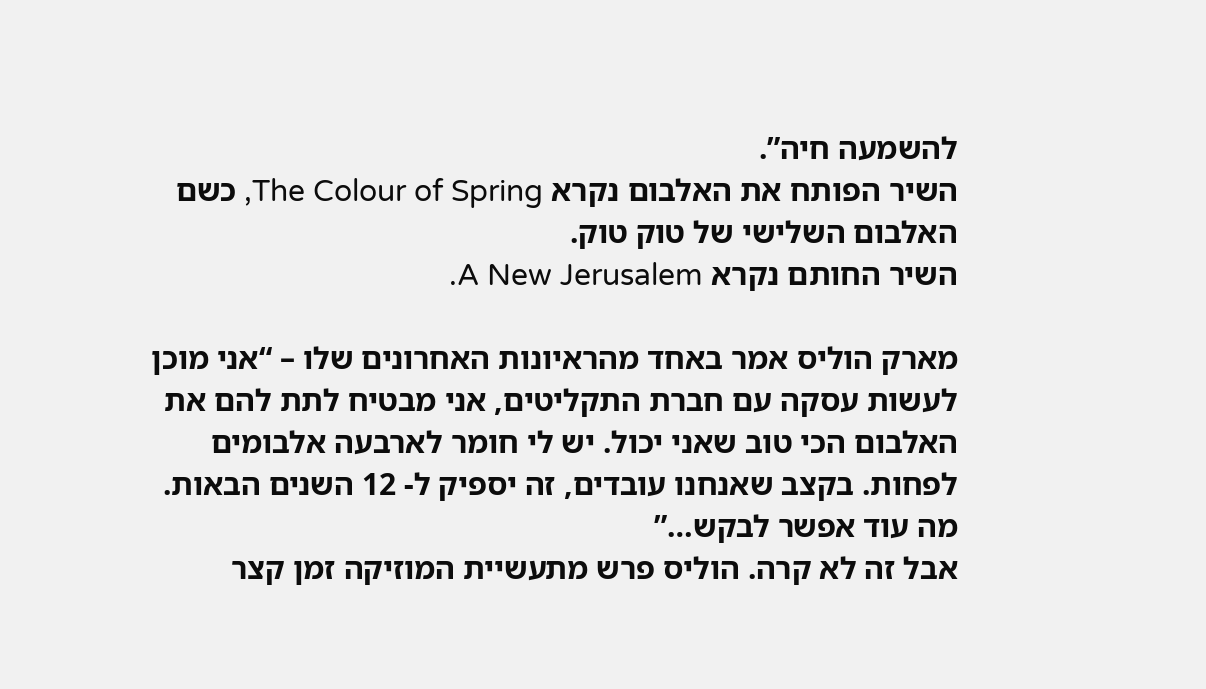להשמעה חיה”.
השיר הפותח את האלבום נקרא The Colour of Spring, כשם האלבום השלישי של טוק טוק.
השיר החותם נקרא A New Jerusalem.

מארק הוליס אמר באחד מהראיונות האחרונים שלו – “אני מוכן לעשות עסקה עם חברת התקליטים, אני מבטיח לתת להם את האלבום הכי טוב שאני יכול. יש לי חומר לארבעה אלבומים לפחות. בקצב שאנחנו עובדים, זה יספיק ל- 12 השנים הבאות. מה עוד אפשר לבקש…”
אבל זה לא קרה. הוליס פרש מתעשיית המוזיקה זמן קצר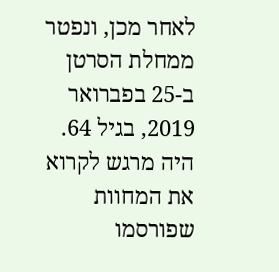לאחר מכן, ונפטר ממחלת הסרטן ב-25 בפברואר 2019, בגיל 64.
היה מרגש לקרוא את המחוות שפורסמו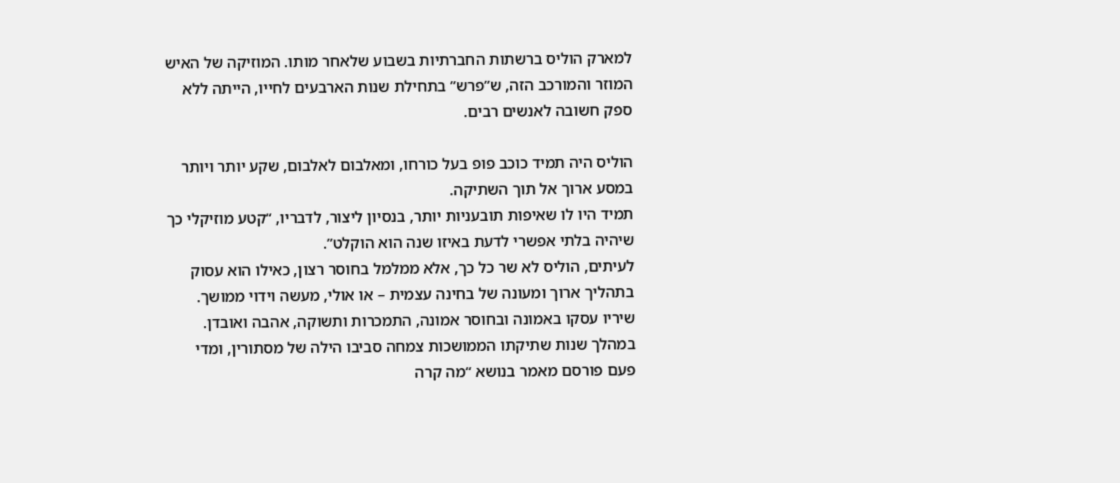למארק הוליס ברשתות החברתיות בשבוע שלאחר מותו. המוזיקה של האיש המוזר והמורכב הזה, ש”פרש” בתחילת שנות הארבעים לחייו, הייתה ללא ספק חשובה לאנשים רבים.

הוליס היה תמיד כוכב פופ בעל כורחו, ומאלבום לאלבום, שקע יותר ויותר במסע ארוך אל תוך השתיקה.
תמיד היו לו שאיפות תובעניות יותר, בנסיון ליצור, לדבריו, “קטע מוזיקלי כך שיהיה בלתי אפשרי לדעת באיזו שנה הוא הוקלט”.
לעיתים, הוליס לא שר כל כך, אלא ממלמל בחוסר רצון, כאילו הוא עסוק בתהליך ארוך ומעונה של בחינה עצמית – או אולי, מעשה וידוי ממושך. שיריו עסקו באמונה ובחוסר אמונה, התמכרות ותשוקה, אהבה ואובדן.
במהלך שנות שתיקתו הממושכות צמחה סביבו הילה של מסתורין, ומדי פעם פורסם מאמר בנושא “מה קרה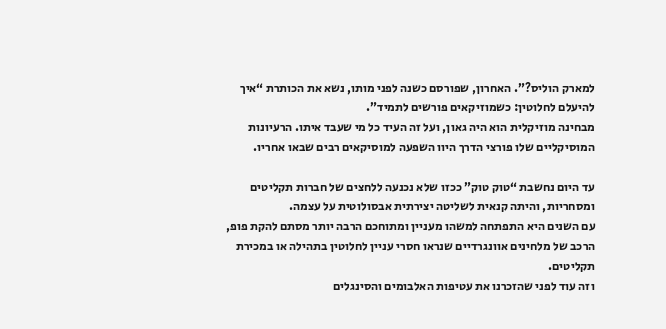למארק הוליס?”. האחרון, שפורסם כשנה לפני מותו, נשא את הכותרת “איך להיעלם לחלוטין: כשמוזיקאים פורשים לתמיד”.
מבחינה מוזיקלית הוא היה גאון, ועל זה העיד כל מי שעבד איתו. הרעיונות המוסיקליים שלו פורצי הדרך היוו השפעה למוסיקאים רבים שבאו אחריו.

עד היום נחשבת “טוק טוק” ככזו שלא נכנעה ללחצים של חברות תקליטים ומסחריות, והיתה קנאית לשליטה יצירתית אבסולוטית על עצמה.
עם השנים היא התפתחה למשהו מעניין ומתוחכם הרבה יותר מסתם להקת פופ, הרכב של מלחינים אוונגרדיים שנראו חסרי עניין לחלוטין בתהילה או במכירת תקליטים.
וזה עוד לפני שהזכרנו את עטיפות האלבומים והסינגלים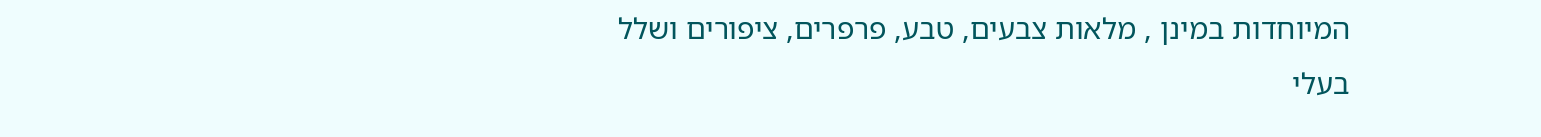המיוחדות במינן , מלאות צבעים, טבע, פרפרים, ציפורים ושלל בעלי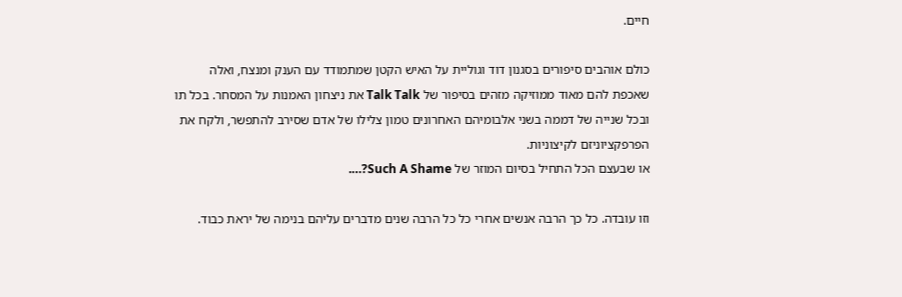חיים.

כולם אוהבים סיפורים בסגנון דוד וגוליית על האיש הקטן שמתמודד עם הענק ומנצח, ואלה שאכפת להם מאוד ממוזיקה מזהים בסיפור של Talk Talk את ניצחון האמנות על המסחר. בכל תו ובכל שנייה של דממה בשני אלבומיהם האחרונים טמון צלילו של אדם שסירב להתפשר, ולקח את הפרפקציוניזם לקיצוניות.
או שבעצם הכל התחיל בסיום המוזר של Such A Shame?….

וזו עובדה. כל כך הרבה אנשים אחרי כל כל הרבה שנים מדברים עליהם בנימה של יראת כבוד.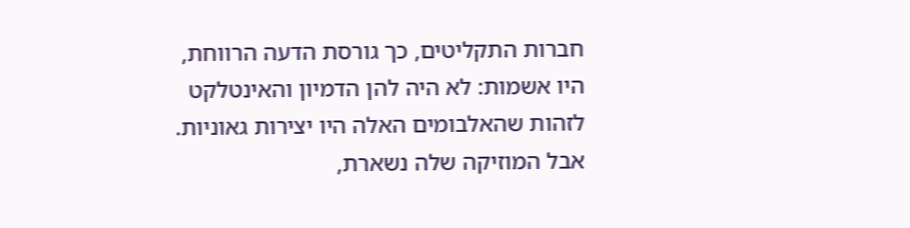חברות התקליטים, כך גורסת הדעה הרווחת, היו אשמות: לא היה להן הדמיון והאינטלקט לזהות שהאלבומים האלה היו יצירות גאוניות.
אבל המוזיקה שלה נשארת,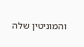והמוניטין שלה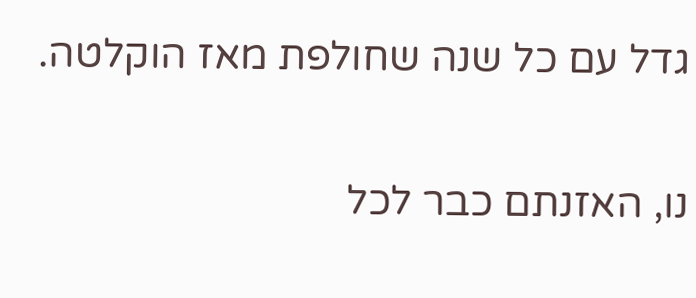גדל עם כל שנה שחולפת מאז הוקלטה.

נו, האזנתם כבר לכל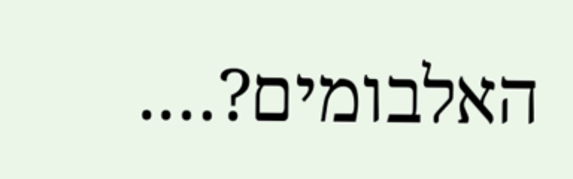האלבומים?….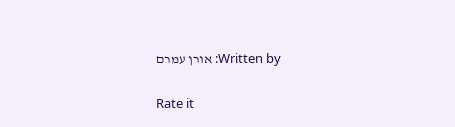Written by: אורן עמרם

Rate it